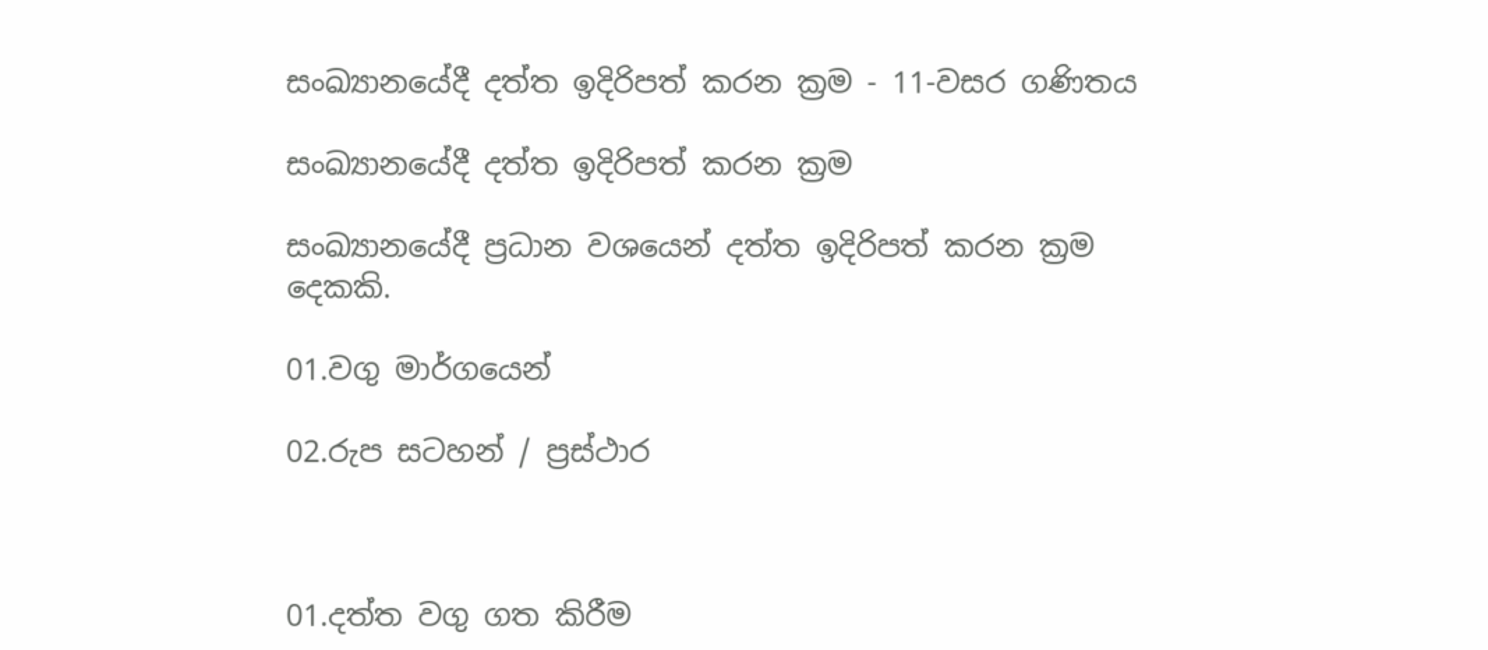සංඛ්‍යානයේදී දත්ත ඉදිරිපත් කරන ක්‍රම - 11-වසර ගණිතය

සංඛ්‍යානයේදී දත්ත ඉදිරිපත් කරන ක්‍රම

සංඛ්‍යානයේදී ප්‍රධාන වශයෙන් දත්ත ඉදිරිපත් කරන ක්‍රම දෙකකි.

01.වගු මාර්ගයෙන්

02.රුප සටහන් / ප්‍රස්ථාර



01.දත්ත වගු ගත කිරීම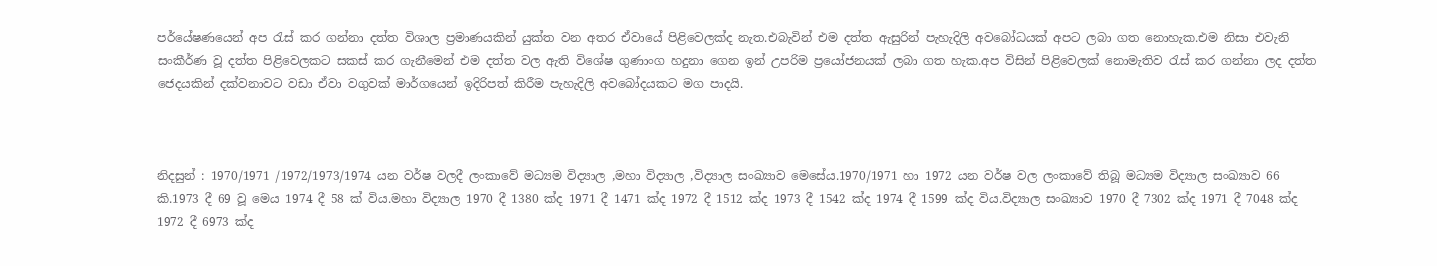පර්යේෂණයෙන් අප රැස් කර ගන්නා දත්ත විශාල ප්‍රමාණයකින් යුක්ත වන අතර ඒවායේ පිළිවෙලක්ද නැත.එබැවින් එම දත්ත ඇසුරින් පැහැදිලි අවබෝධයක් අපට ලබා ගත නොහැක.එම නිසා එවැනි සංකීර්ණ වූ දත්ත පිළිවෙලකට සකස් කර ගැනීමෙන් එම දත්ත වල ඇති විශේෂ ගුණාංග හදුනා ගෙන ඉන් උපරිම ප්‍රයෝජනයක් ලබා ගත හැක.අප විසින් පිළිවෙලක් නොමැතිව රැස් කර ගන්නා ලද දත්ත ජෙදයකින් දක්වනාවට වඩා ඒවා වගුවක් මාර්ගයෙන් ඉදිරිපත් කිරීම පැහැදිලි අවබෝදයකට මග පාදයි.



නිදසුන් : 1970/1971 /1972/1973/1974 යන වර්ෂ වලදී ලංකාවේ මධ්‍යම විද්‍යාල ,මහා විද්‍යාල ,විද්‍යාල සංඛ්‍යාව මෙසේය.1970/1971 හා 1972 යන වර්ෂ වල ලංකාවේ තිබූ මධ්‍යම විද්‍යාල සංඛ්‍යාව 66 කි.1973 දී 69 වූ මෙය 1974 දී 58 ක් විය.මහා විද්‍යාල 1970 දී 1380 ක්ද 1971 දී 1471 ක්ද 1972 දී 1512 ක්ද 1973 දී 1542 ක්ද 1974 දී 1599 ක්ද විය.විද්‍යාල සංඛ්‍යාව 1970 දී 7302 ක්ද 1971 දී 7048 ක්ද 1972 දී 6973 ක්ද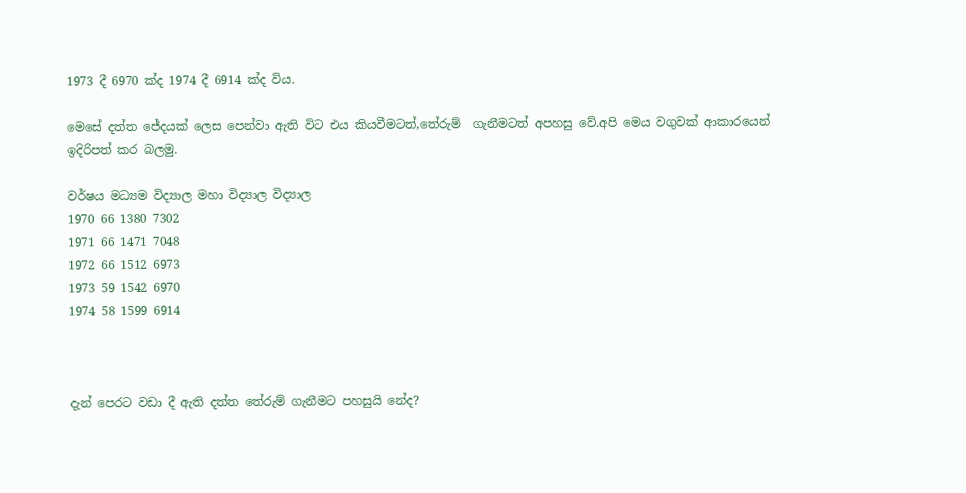1973 දී 6970 ක්ද 1974 දී 6914 ක්ද විය.

මෙසේ දත්ත ජේදයක් ලෙස පෙන්වා ඇති විට එය කියවීමටත්,තේරුම්  ගැනීමටත් අපහසු වේ.අපි මෙය වගුවක් ආකාරයෙන් ඉදිරිපත් කර බලමු.

වර්ෂය මධ්‍යම විද්‍යාල මහා විද්‍යාල විද්‍යාල
1970 66 1380 7302
1971 66 1471 7048
1972 66 1512 6973
1973 59 1542 6970
1974 58 1599 6914



දැන් පෙරට වඩා දී ඇති දත්ත තේරුම් ගැනීමට පහසුයි නේද?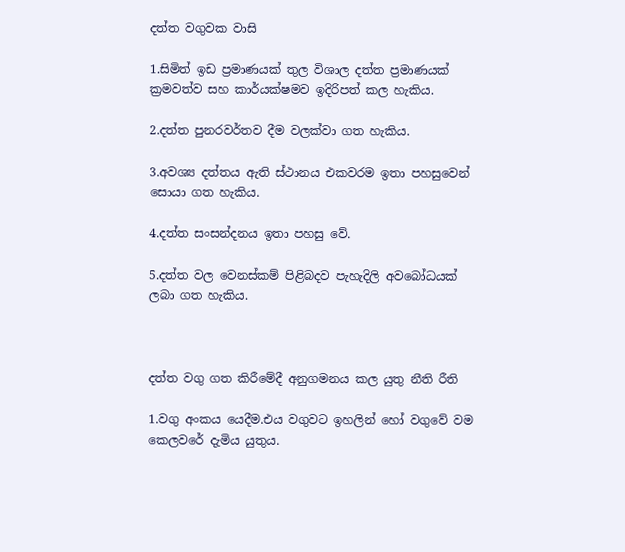දත්ත වගුවක වාසි

1.සිමිත් ඉඩ ප්‍රමාණයක් තුල විශාල දත්ත ප්‍රමාණයක් ක්‍රමවත්ව සහ කාර්යක්ෂමව ඉදිරිපත් කල හැකිය.

2.දත්ත පුනරවර්තව දීම වලක්වා ගත හැකිය.

3.අවශ්‍ය දත්තය ඇති ස්ථානය එකවරම ඉතා පහසුවෙන් සොයා ගත හැකිය.

4.දත්ත සංසන්දනය ඉතා පහසු වේ.

5.දත්ත වල වෙනස්කම් පිළිබදව පැහැදිලි අවබෝධයක් ලබා ගත හැකිය.



දත්ත වගු ගත කිරීමේදී අනුගමනය කල යුතු නීති රීති

1.වගු අංකය යෙදීම.එය වගුවට ඉහලින් හෝ වගුවේ වම කෙලවරේ දැමිය යුතුය.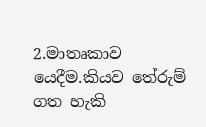2.මාතෘකාව යෙදීම.කියව තේරුම් ගත හැකි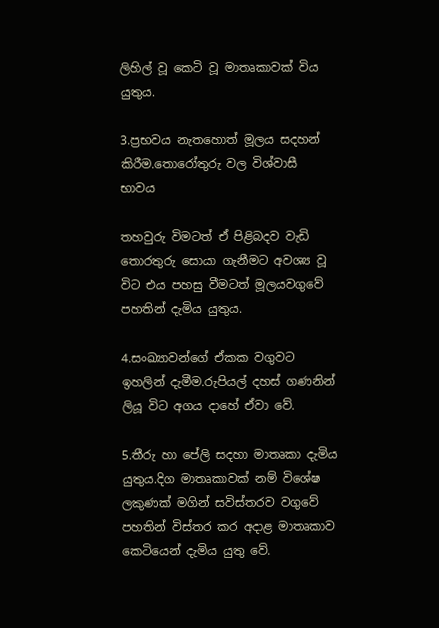ලිහිල් වූ කෙටි වූ මාතෘකාවක් විය යුතුය.

3.ප්‍රභවය නැතහොත් මූලය සදහන් කිරීම.තොරෝතුරු වල විශ්වාසී භාවය

තහවුරු විමටත් ඒ පිළිබදව වැඩි  තොරතුරු සොයා ගැනීමට අවශ්‍ය වූ විට එය පහසු වීමටත් මූලයවගුවේ පහතින් දැමිය යුතුය.

4.සංඛ්‍යාවන්ගේ ඒකක වගුවට ඉහලින් දැමීම.රුපියල් දහස් ගණනින් ලියූ විට අගය දාහේ ඒවා වේ.

5.තීරු හා පේලි සදහා මාතෘකා දැමිය යුතුය.දිග මාතෘකාවක් නම් විශේෂ ලකුණක් මගින් සවිස්තරව වගුවේ පහතින් විස්තර කර අදාළ මාතෘකාව කෙටියෙන් දැමිය යුතු වේ.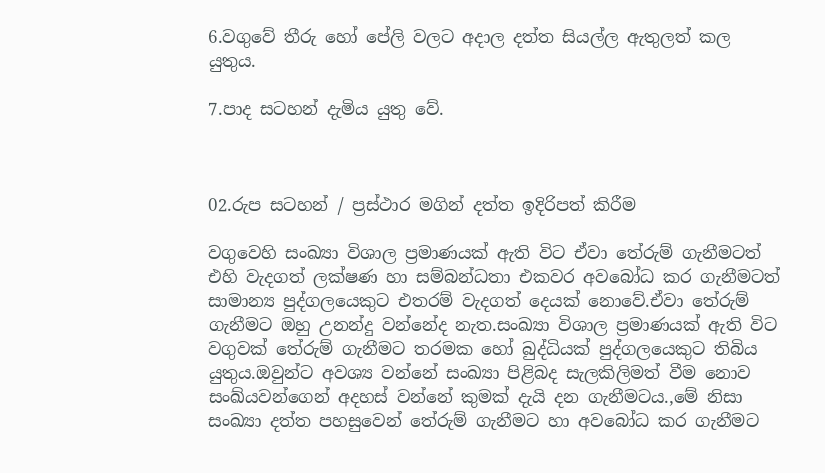6.වගුවේ තීරු හෝ පේලි වලට අදාල දත්ත සියල්ල ඇතුලත් කල යුතුය.

7.පාද සටහන් දැමිය යුතු වේ.



02.රුප සටහන් / ප්‍රස්ථාර මගින් දත්ත ඉදිරිපත් කිරීම

වගුවෙහි සංඛ්‍යා විශාල ප්‍රමාණයක් ඇති විට ඒවා තේරුම් ගැනීමටත් එහි වැදගත් ලක්ෂණ හා සම්බන්ධතා එකවර අවබෝධ කර ගැනීමටත් සාමාන්‍ය පුද්ගලයෙකුට එතරම් වැදගත් දෙයක් නොවේ.ඒවා තේරුම් ගැනීමට ඔහු උනන්දු වන්නේද නැත.සංඛ්‍යා විශාල ප්‍රමාණයක් ඇති විට වගුවක් තේරුම් ගැනීමට තරමක හෝ බුද්ධියක් පුද්ගලයෙකුට තිබිය යුතුය.ඔවුන්ට අවශ්‍ය වන්නේ සංඛ්‍යා පිළිබද සැලකිලිමත් වීම නොව සංඛ්යවන්ගෙන් අදහස් වන්නේ කුමක් දැයි දන ගැනීමටය.,මේ නිසා සංඛ්‍යා දත්ත පහසුවෙන් තේරුම් ගැනීමට හා අවබෝධ කර ගැනීමට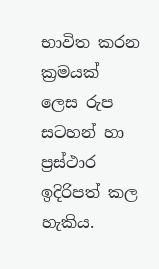භාවිත කරන ක්‍රමයක් ලෙස රුප සටහන් හා ප්‍රස්ථාර ඉදිරිපත් කල හැකිය.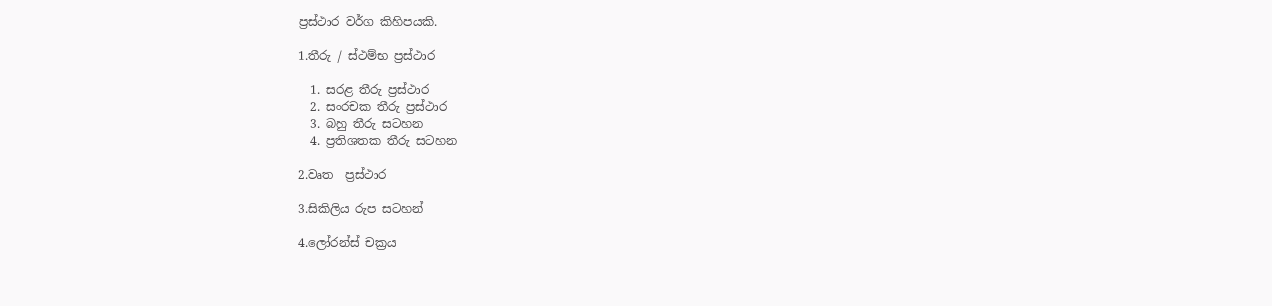ප්‍රස්ථාර වර්ග කිහිපයකි.

1.තීරු / ස්ථම්භ ප්‍රස්ථාර

  1. සරළ තීරු ප්‍රස්ථාර
  2. සංරචක තීරු ප්‍රස්ථාර
  3. බහු තීරු සටහන
  4. ප්‍රතිශතක තීරු සටහන

2.වෘත  ප්‍රස්ථාර

3.සිකිලිය රුප සටහන්

4.ලෝරන්ස් චක්‍රය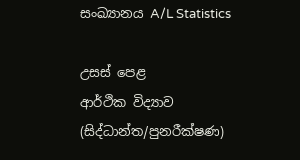සංඛ්‍යානය A/L Statistics

උසස් පෙළ
ආර්ථික විද්‍යාව
(සිද්ධාන්ත/පුනරීක්ෂණ)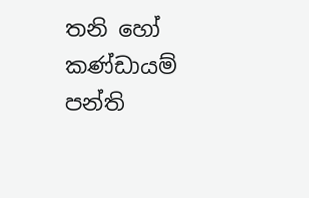තනි හෝ කණ්ඩායම් පන්ති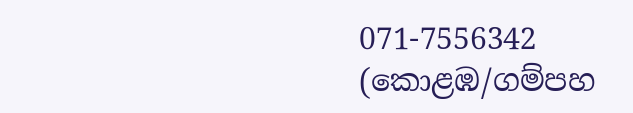071-7556342 (කොළඹ/ගම්පහ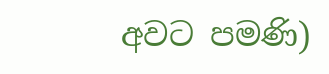අවට පමණි)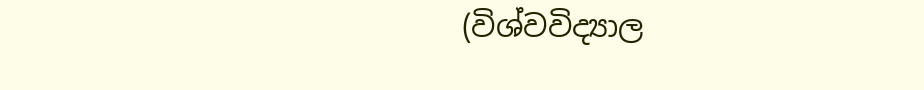(විශ්වවිද්‍යාල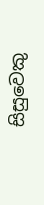සිසුවෙකු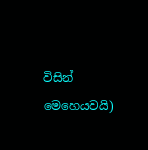විසින් මෙහෙයවයි)